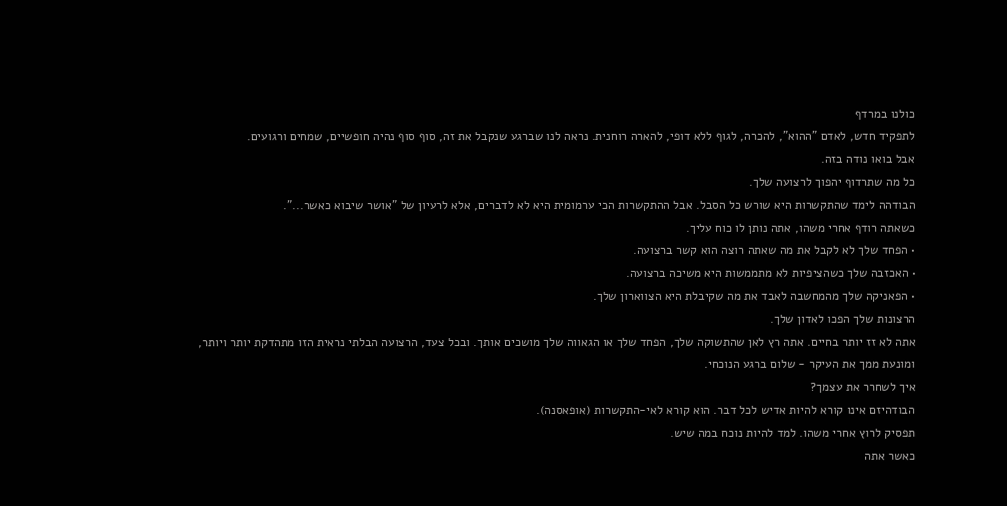כולנו במרדף
לתפקיד חדש, לאדם "ההוא", להכרה, לגוף ללא דופי, להארה רוחנית. נראה לנו שברגע שנקבל את זה, סוף סוף נהיה חופשיים, שמחים ורגועים.
אבל בואו נודה בזה.
כל מה שתרדוף יהפוך לרצועה שלך.
הבודהה לימד שהתקשרות היא שורש כל הסבל. אבל ההתקשרות הכי ערמומית היא לא לדברים, אלא לרעיון של "אושר שיבוא כאשר...".
כשאתה רודף אחרי משהו, אתה נותן לו כוח עליך.
• הפחד שלך לא לקבל את מה שאתה רוצה הוא קשר ברצועה.
• האכזבה שלך כשהציפיות לא מתממשות היא משיכה ברצועה.
• הפאניקה שלך מהמחשבה לאבד את מה שקיבלת היא הצווארון שלך.
הרצונות שלך הפכו לאדון שלך.
אתה לא זז יותר בחיים. אתה רץ לאן שהתשוקה שלך, הפחד שלך או הגאווה שלך מושכים אותך. ובכל צעד, הרצועה הבלתי נראית הזו מתהדקת יותר ויותר, ומונעת ממך את העיקר - שלום ברגע הנוכחי.
איך לשחרר את עצמך?
הבודהיזם אינו קורא להיות אדיש לכל דבר. הוא קורא לאי-התקשרות (אופאסנה).
תפסיק לרוץ אחרי משהו. למד להיות נוכח במה שיש.
כאשר אתה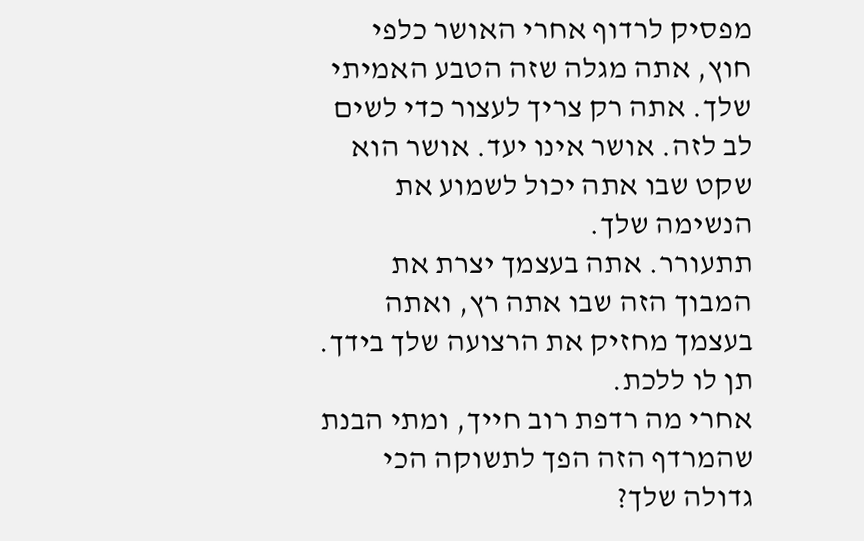מפסיק לרדוף אחרי האושר כלפי חוץ, אתה מגלה שזה הטבע האמיתי שלך. אתה רק צריך לעצור כדי לשים לב לזה. אושר אינו יעד. אושר הוא שקט שבו אתה יכול לשמוע את הנשימה שלך.
תתעורר. אתה בעצמך יצרת את המבוך הזה שבו אתה רץ, ואתה בעצמך מחזיק את הרצועה שלך בידך. תן לו ללכת.
אחרי מה רדפת רוב חייך, ומתי הבנת שהמרדף הזה הפך לתשוקה הכי גדולה שלך?